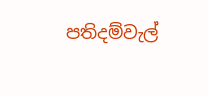පතිදම්වැල්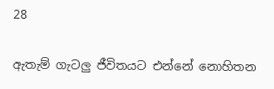28

ඇතැම් ගැටලු ජීවිතයට එන්නේ නොහිතන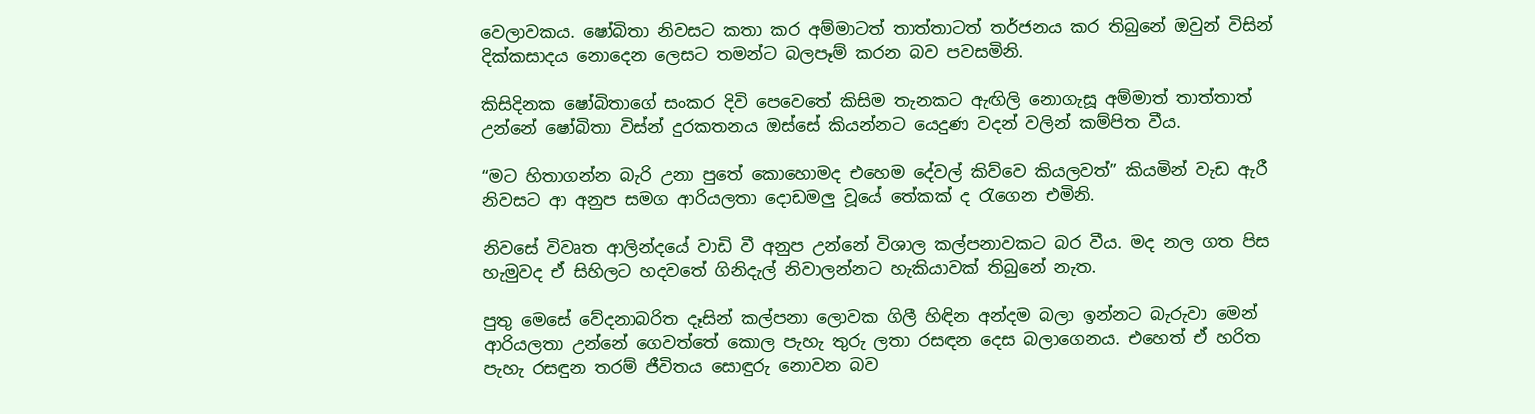වෙලාවකය. ෂෝබිතා නිවසට කතා කර අම්මාටත් තාත්තාටත් තර්ජනය කර තිබුනේ ඔවුන් විසින් දික්කසාදය නොදෙන ලෙසට තමන්ට බලපෑම් කරන බව පවසමිනි.

කිසිදිනක ෂෝබිතාගේ සංකර දිවි පෙවෙතේ කිසිම තැනකට ඇඟිලි නොගැසූ අම්මාත් තාත්තාත් උන්නේ ෂෝබිතා විස්න් දුරකතනය ඔස්සේ කියන්නට යෙදුණ වදන් වලින් කම්පිත වීය.

“මට හිතාගන්න බැරි උනා පුතේ කොහොමද එහෙම දේවල් කිව්වෙ කියලවත්” කියමින් වැඩ ඇරී නිවසට ආ අනුප සමග ආරියලතා දොඩමලු වූයේ තේකක් ද රැගෙන එමිනි.

නිවසේ විවෘත ආලින්දයේ වාඩි වී අනුප උන්නේ විශාල කල්පනාවකට බර වීය. මද නල ගත පිස හැමුවද ඒ සිහිලට හදවතේ ගිනිදැල් නිවාලන්නට හැකියාවක් තිබුනේ නැත.

පුතු මෙසේ වේදනාබරිත දෑසින් කල්පනා ලොවක ගිලී හිඳින අන්දම බලා ඉන්නට බැරුවා මෙන් ආරියලතා උන්නේ ගෙවත්තේ කොල පැහැ තුරු ලතා රසඳන දෙස බලාගෙනය. එහෙත් ඒ හරිත පැහැ රසඳුන තරම් ජීවිතය සොඳුරු නොවන බව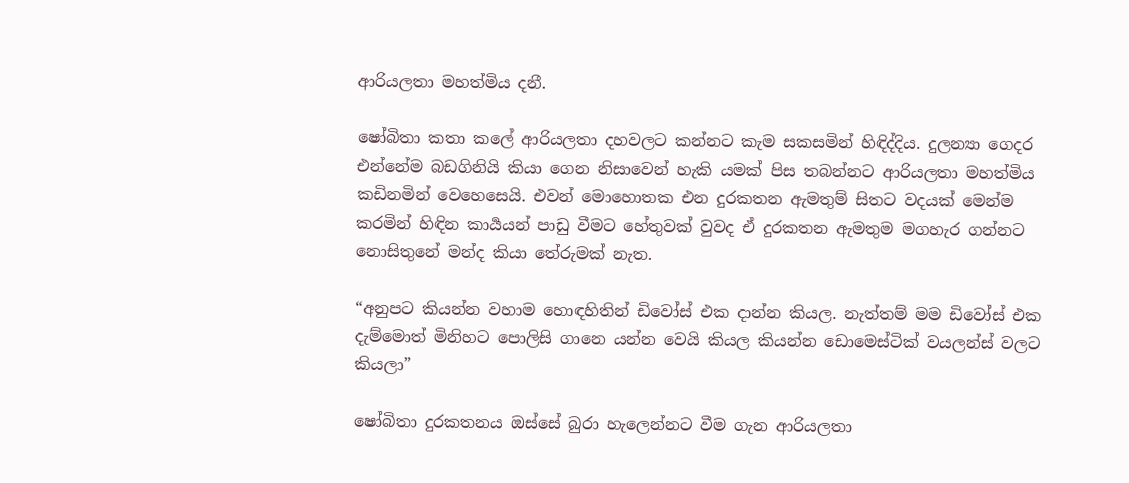ආරියලතා මහත්මිය දනී.

ෂෝබිතා කතා කලේ ආරියලතා දහවලට කන්නට කැම සකසමින් හිඳිද්දිය. දුලන්‍යා ගෙදර එන්නේම බඩගිනියි කියා ගෙන නිසාවෙන් හැකි යමක් පිස තබන්නට ආරියලතා මහත්මිය කඩිනමින් වෙහෙසෙයි. එවන් මොහොතක එන දුරකතන ඇමතුම් සිතට වදයක් මෙන්ම කරමින් හිඳින කාර්‍යයන් පාඩු වීමට හේතුවක් වුවද ඒ දුරකතන ඇමතුම මගහැර ගන්නට නොසිතුනේ මන්ද කියා තේරුමක් නැත.

“අනුපට කියන්න වහාම හොඳහිතින් ඩිවෝස් එක දාන්න කියල. නැත්තම් මම ඩිවෝස් එක දැම්මොත් මිනිහට පොලිසි ගානෙ යන්න වෙයි කියල කියන්න ඩොමෙස්ටික් වයලන්ස් වලට කියලා”

ෂෝබිතා දුරකතනය ඔස්සේ බුරා හැලෙන්නට වීම ගැන ආරියලතා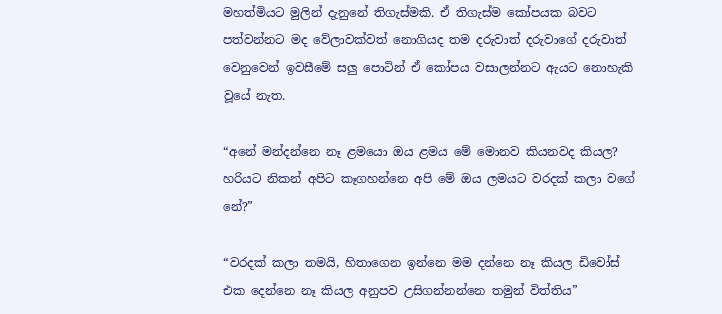මහත්මියට මුලින් දැනුනේ තිගැස්මකි. ඒ තිගැස්ම කෝපයක බවට පත්වන්නට මද වේලාවක්වත් නොගියද තම දරුවාත් දරුවාගේ දරුවාත් වෙනුවෙන් ඉවසීමේ සලු පොටින් ඒ කෝපය වසාලන්නට ඇයට නොහැකි වූයේ නැත.

“අනේ මන්දන්නෙ නෑ ළමයො ඔය ළමය මේ මොනව කියනවද කියල? හරියට නිකන් අපිට කෑගහන්නෙ අපි මේ ඔය ලමයට වරදක් කලා වගේ නේ?”

“වරදක් කලා තමයි, හිතාගෙන ඉන්නෙ මම දන්නෙ නෑ කියල ඩිවෝස් එක දෙන්නෙ නෑ කියල අනුපව උසිගන්නන්නෙ තමුන් විත්තිය”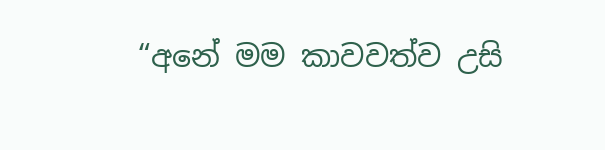“අනේ මම කාවවත්ව උසි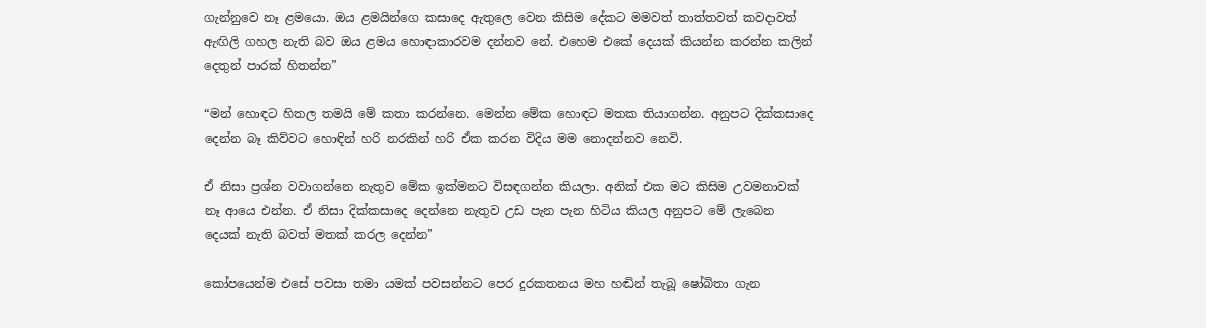ගැන්නුවෙ නෑ ළමයො. ඔය ළමයින්ගෙ කසාදෙ ඇතුලෙ වෙන කිසිම දේකට මමවත් තාත්තවත් කවදාවත් ඇඟිලි ගහල නැති බව ඔය ළමය හොඳාකාරවම දන්නව නේ. එහෙම එකේ දෙයක් කියන්න කරන්න කලින් දෙතුන් පාරක් හිතන්න”

“මන් හොඳට හිතල තමයි මේ කතා කරන්නෙ. මෙන්න මේක හොඳට මතක තියාගන්න. අනුපට දික්කසාදෙ දෙන්න බෑ කිව්වට හොඳින් හරි නරකින් හරි ඒක කරන විදිය මම නොදන්නව නෙවි.

ඒ නිසා ප්‍රශ්න වවාගන්නෙ නැතුව මේක ඉක්මනට විසඳගන්න කියලා. අනික් එක මට කිසිම උවමනාවක් නෑ ආයෙ එන්න. ඒ නිසා දික්කසාදෙ දෙන්නෙ නැතුව උඩ පැන පැන හිටිය කියල අනුපට මේ ලැබෙන දෙයක් නැති බවත් මතක් කරල දෙන්න”

කෝපයෙන්ම එසේ පවසා තමා යමක් පවසන්නට පෙර දුරකතනය මහ හඬින් තැබූ ෂෝබිතා ගැන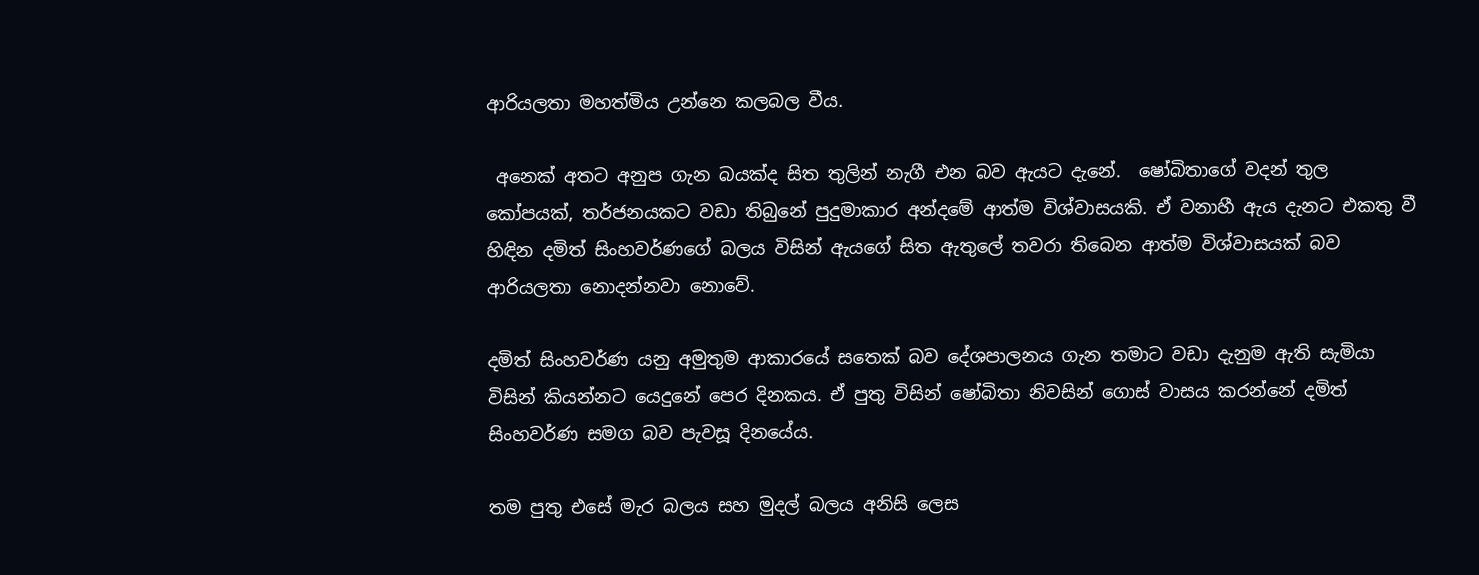ආරියලතා මහත්මිය උන්නෙ කලබල වීය.

 අනෙක් අතට අනුප ගැන බයක්ද සිත තුලින් නැගී එන බව ඇයට දැනේ.  ෂෝබිතාගේ වදන් තුල කෝපයක්, තර්ජනයකට වඩා තිබුනේ පුදුමාකාර අන්දමේ ආත්ම විශ්වාසයකි. ඒ වනාහී ඇය දැනට එකතු වී හිඳින දමිත් සිංහවර්ණගේ බලය විසින් ඇයගේ සිත ඇතුලේ තවරා තිබෙන ආත්ම විශ්වාසයක් බව ආරියලතා නොදන්නවා නොවේ.

දමිත් සිංහවර්ණ යනු අමුතුම ආකාරයේ සතෙක් බව දේශපාලනය ගැන තමාට වඩා දැනුම ඇති සැමියා විසින් කියන්නට යෙදුනේ පෙර දිනකය. ඒ පුතු විසින් ෂෝබිතා නිවසින් ගොස් වාසය කරන්නේ දමිත් සිංහවර්ණ සමග බව පැවසූ දිනයේය.

තම පුතු එසේ මැර බලය සහ මුදල් බලය අනිසි ලෙස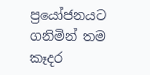ප්‍රයෝජනයට ගනිමින් තම කෑදර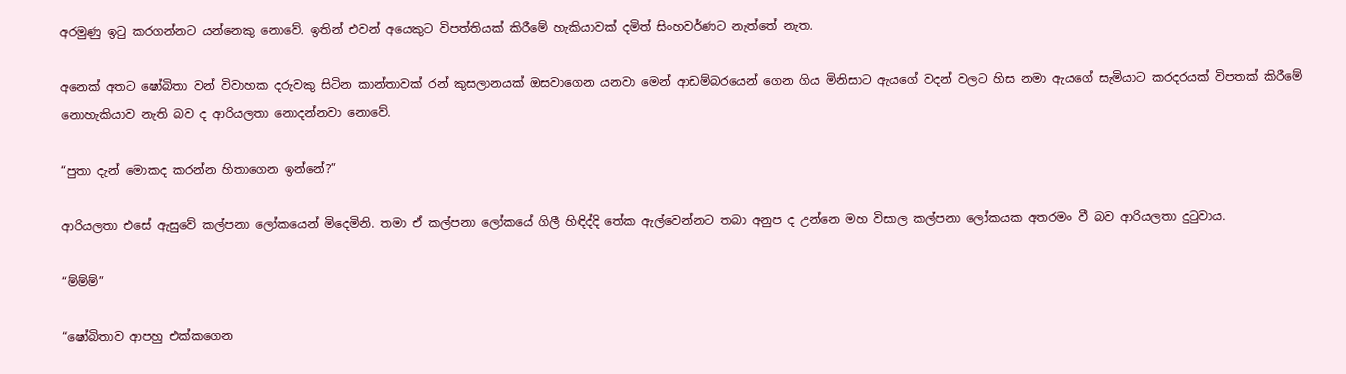අරමුණු ඉටු කරගන්නට යන්නෙකු නොවේ. ඉතින් එවන් අයෙකුට විපත්තියක් කිරීමේ හැකියාවක් දමිත් සිංහවර්ණට නැත්තේ නැත.

අනෙක් අතට ෂෝබිතා වන් විවාහක දරුවකු සිටින කාන්තාවක් රන් කුසලානයක් ඔසවාගෙන යනවා මෙන් ආඩම්බරයෙන් ගෙන ගිය මිනිසාට ඇයගේ වදන් වලට හිස නමා ඇයගේ සැමියාට කරදරයක් විපතක් කිරීමේ නොහැකියාව නැති බව ද ආරියලතා නොදන්නවා නොවේ.

“පුතා දැන් මොකද කරන්න හිතාගෙන ඉන්නේ?”

ආරියලතා එසේ ඇසුවේ කල්පනා ලෝකයෙන් මිදෙමිනි. තමා ඒ කල්පනා ලෝකයේ ගිලී හිඳිද්දි තේක ඇල්වෙන්නට තබා අනුප ද උන්නෙ මහ විසාල කල්පනා ලෝකයක අතරමං වී බව ආරියලතා දුටුවාය.

“ම්ම්ම්”

“ෂෝබිතාව ආපහු එක්කගෙන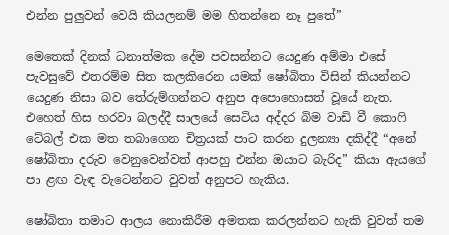එන්න පුලුවන් වෙයි කියලනම් මම හිතන්නෙ නෑ පුතේ”

මෙතෙක් දිනක් ධනාත්මක දේම පවසන්නට යෙදුණ අම්මා එසේ පැවසුවේ එතරම්ම සිත කලකිරෙන යමක් ෂෝබිතා විසින් කියන්නට යෙදුණ නිසා බව තේරුම්ගන්නට අනුප අපොහොසත් වූයේ නැත. එහෙත් හිස හරවා බලද්දී සාලයේ සෙටිය අද්දර බිම වාඩි වී කොෆි ටේබල් එක මත තබාගෙන චිත්‍රයක් පාට කරන දුලන්‍යා දකිද්දී “අනේ ෂෝබිතා දරුව වෙනුවෙන්වත් ආපහු එන්න ඔයාට බැරිද” කියා ඇයගේ පා ළඟ වැඳ වැටෙන්නට වුවත් අනුපට හැකිය.

ෂෝබිතා තමාට ආලය නොකිරීම අමතක කරලන්නට හැකි වුවත් තම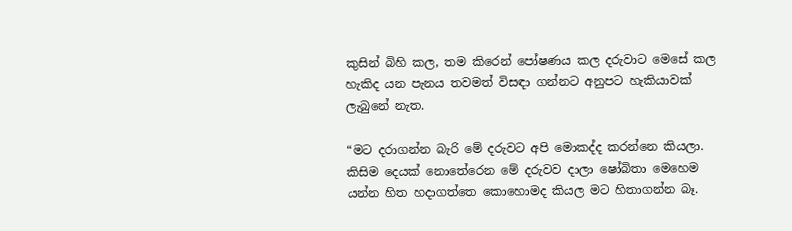කුසින් බිහි කල, තම කිරෙන් පෝෂණය කල දරුවාට මෙසේ කල හැකිද යන පැනය තවමත් විසඳා ගන්නට අනුපට හැකියාවක් ලැබුනේ නැත.

“මට දරාගන්න බැරි මේ දරුවට අපි මොකද්ද කරන්නෙ කියලා. කිසිම දෙයක් නොතේරෙන මේ දරුවව දාලා ෂෝබිතා මෙහෙම යන්න හිත හදාගත්තෙ කොහොමද කියල මට හිතාගන්න බෑ.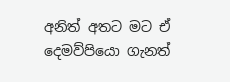අනිත් අතට මට ඒ දෙමව්පියො ගැනත්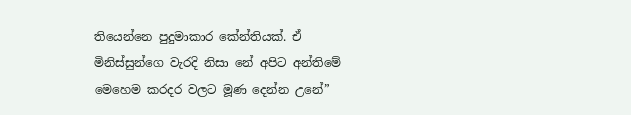තියෙන්නෙ පුදුමාකාර කේන්තියක්. ඒ මිනිස්සුන්ගෙ වැරදි නිසා නේ අපිට අන්තිමේ මෙහෙම කරදර වලට මූණ දෙන්න උනේ”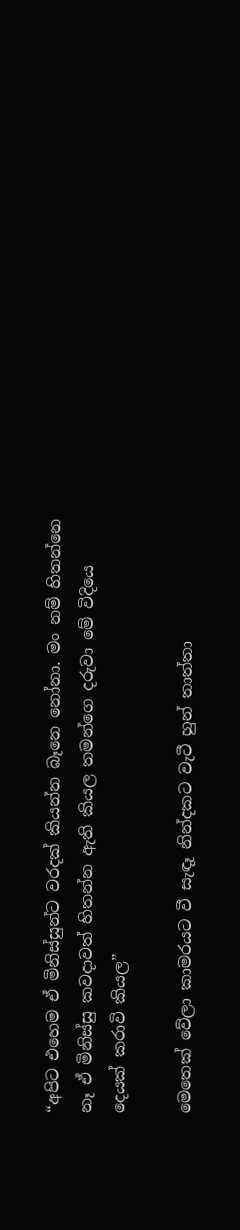“අපිට එහෙම ඒ මිනිස්සුන්ට වරදක් කියන්න බෑනෙ නෝනා. මං නම් හිතන්නෙ නෑ ඒ මිනිස්සු කවදාවත් හිතන්න ඇති කියල තමන්ගෙ දරුවා මේ විදියෙ දෙයක් කරාවි කියල”

මෙතෙක් වේලා කාමරයට වී සැඳෑ නින්දකට වැටී හුන් තාත්තා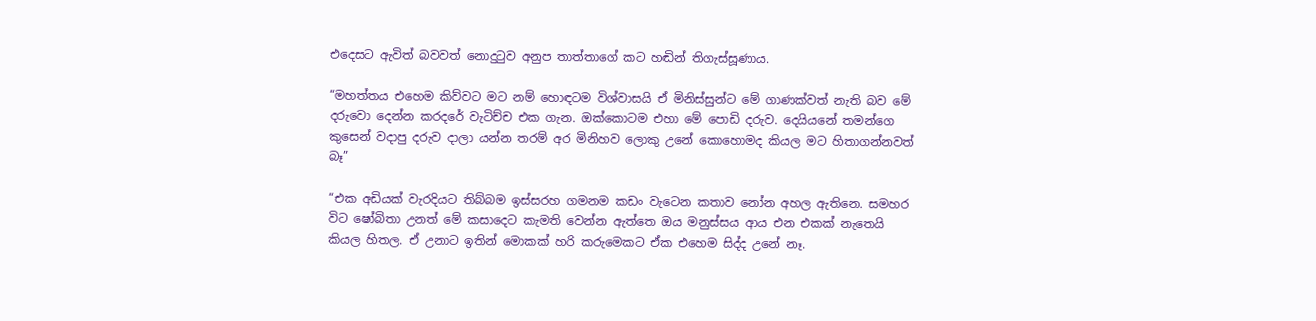එදෙසට ඇවිත් බවවත් නොදුටුව අනුප තාත්තාගේ කට හඬින් තිගැස්සූණාය.

“මහත්තය එහෙම කිව්වට මට නම් හොඳටම විශ්වාසයි ඒ මිනිස්සුන්ට මේ ගාණක්වත් නැති බව මේ දරුවො දෙන්න කරදරේ වැටිච්ච එක ගැන. ඔක්කොටම එහා මේ පොඩි දරුව. දෙයියනේ තමන්ගෙ කුසෙන් වදාපු දරුව දාලා යන්න තරම් අර මිනිහව ලොකු උනේ කොහොමද කියල මට හිතාගන්නවත් බෑ”

“එක අඩියක් වැරදියට තිබ්බම ඉස්සරහ ගමනම කඩං වැටෙන කතාව නෝන අහල ඇතිනෙ. සමහර විට ෂෝබිතා උනත් මේ කසාදෙට කැමති වෙන්න ඇත්තෙ ඔය මනුස්සය ආය එන එකක් නැතෙයි කියල හිතල. ඒ උනාට ඉතින් මොකක් හරි කරුමෙකට ඒක එහෙම සිද්ද උනේ නෑ.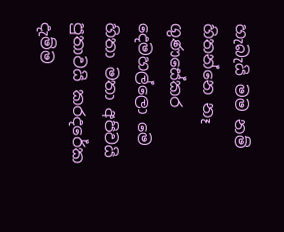හැබැයි මම නම් හිතන්නෙ නෑ ගුණසේකර දෙමහල්ලො මෙ හිතා මතා අපිවයි පුතාවයි කරදරේක දැම්ම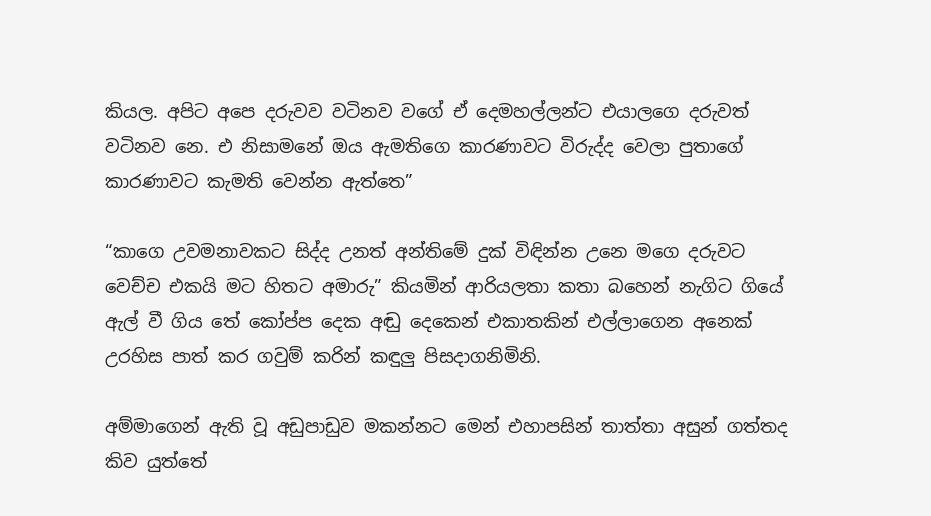කියල. අපිට අපෙ දරුවව වටිනව වගේ ඒ දෙමහල්ලන්ට එයාලගෙ දරුවත් වටිනව නෙ. එ නිසාමනේ ඔය ඇමතිගෙ කාරණාවට විරුද්ද වෙලා පුතාගේ කාරණාවට කැමති වෙන්න ඇත්තෙ”

“කාගෙ උවමනාවකට සිද්ද උනත් අන්තිමේ දුක් විඳින්න උනෙ මගෙ දරුවට වෙච්ච එකයි මට හිතට අමාරු” කියමින් ආරියලතා කතා බහෙන් නැගිට ගියේ ඇල් වී ගිය තේ කෝප්ප දෙක අඬු දෙකෙන් එකාතකින් එල්ලාගෙන අනෙක් උරහිස පාත් කර ගවුම් කරින් කඳුලු පිසදාගනිමිනි.

අම්මාගෙන් ඇති වූ අඩුපාඩුව මකන්නට මෙන් එහාපසින් තාත්තා අසුන් ගත්තද කිව යුත්තේ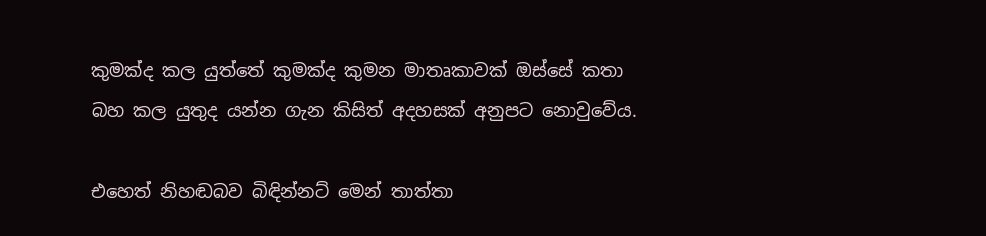කුමක්ද කල යුත්තේ කුමක්ද කුමන මාතෘකාවක් ඔස්සේ කතා බහ කල යුතුද යන්න ගැන කිසිත් අදහසක් අනුපට නොවුවේය.

එහෙත් නිහඬබව බිඳින්නට් මෙන් තාත්තා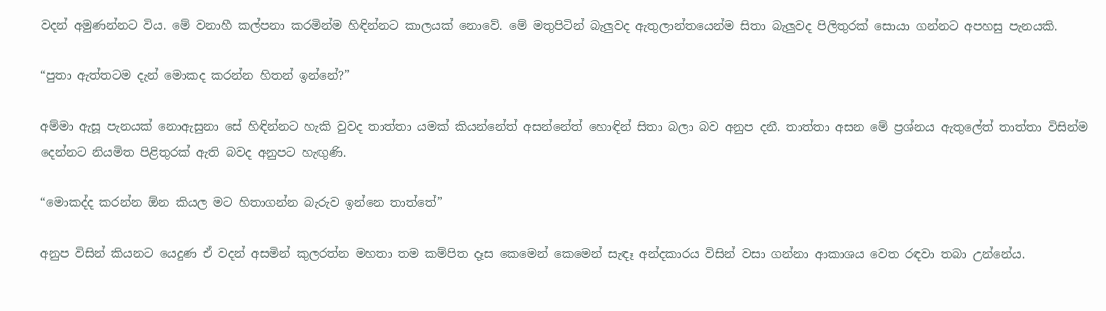වදන් අමුණන්නට විය. මේ වනාහී කල්පනා කරමින්ම හිඳින්නට කාලයක් නොවේ. මේ මතුපිටින් බැලුවද ඇතුලාන්තයෙන්ම සිතා බැලුවද පිලිතුරක් සොයා ගන්නට අපහසු පැනයකි.

“පුතා ඇත්තටම දැන් මොකද කරන්න හිතන් ඉන්නේ?”

අම්මා ඇසූ පැනයක් නොඇසුනා සේ හිඳින්නට හැකි වුවද තාත්තා යමක් කියන්නේත් අසන්නේත් හොඳින් සිතා බලා බව අනුප දනී. තාත්තා අසන මේ ප්‍රශ්නය ඇතුලේත් තාත්තා විසින්ම දෙන්නට නියමිත පිළිතුරක් ඇති බවද අනුපට හැඟුණි.

“මොකද්ද කරන්න ඕන කියල මට හිතාගන්න බැරුව ඉන්නෙ තාත්තේ”

අනුප විසින් කියනට යෙදුණ ඒ වදන් අසමින් කුලරත්න මහතා තම කම්පිත දෑස කෙමෙන් කෙමෙන් සැඳෑ අන්දකාරය විසින් වසා ගන්නා ආකාශය වෙත රඳවා තබා උන්නේය.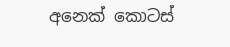අනෙක් කොටස්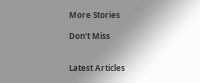More Stories

Don't Miss


Latest Articles